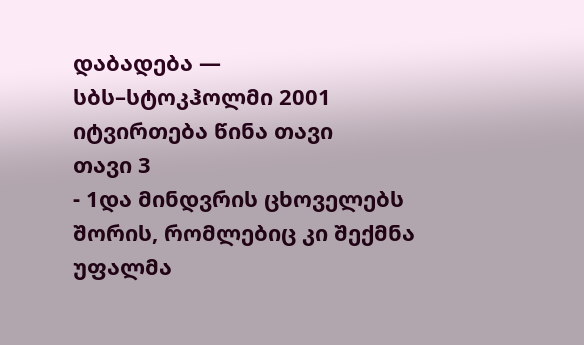დაბადება — სბს–სტოკჰოლმი 2001
იტვირთება წინა თავი
თავი 3
- 1და მინდვრის ცხოველებს შორის, რომლებიც კი შექმნა უფალმა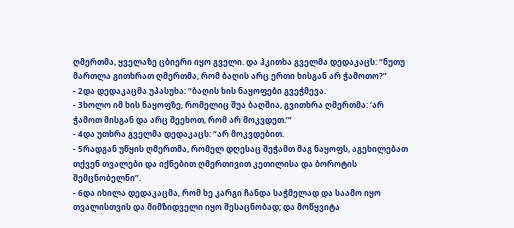ღმერთმა, ყველაზე ცბიერი იყო გველი. და ჰკითხა გველმა დედაკაცს: “ნუთუ მართლა გითხრათ ღმერთმა, რომ ბაღის არც ერთი ხისგან არ ჭამოთო?”
- 2და დედაკაცმა უპასუხა: “ბაღის ხის ნაყოფები გვეჭმევა.
- 3ხოლო იმ ხის ნაყოფზე, რომელიც შუა ბაღშია, გვითხრა ღმერთმა: ‘არ ჭამოთ მისგან და არც შეეხოთ, რომ არ მოკვდეთ.’”
- 4და უთხრა გველმა დედაკაცს: “არ მოკვდებით.
- 5რადგან უწყის ღმერთმა, რომელ დღესაც შეჭამთ მაგ ნაყოფს, აგეხილებათ თქვენ თვალები და იქნებით ღმერთივით კეთილისა და ბოროტის შემცნობელნი”.
- 6და იხილა დედაკაცმა, რომ ხე კარგი ჩანდა საჭმელად და საამო იყო თვალისთვის და მიმზიდველი იყო შესაცნობად; და მოწყვიტა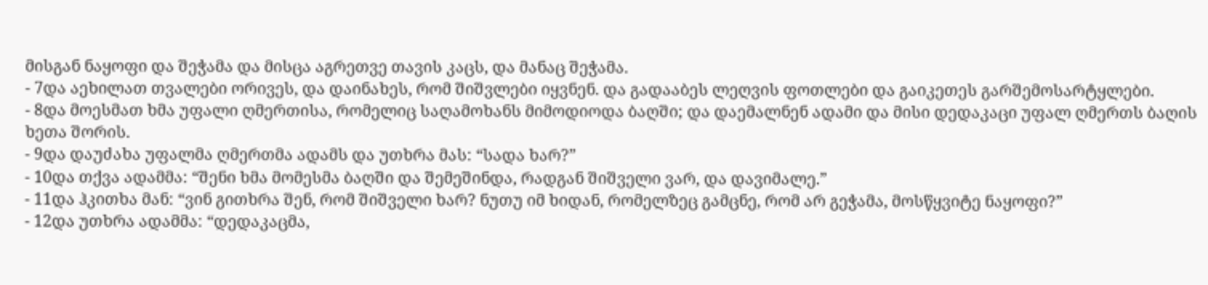მისგან ნაყოფი და შეჭამა და მისცა აგრეთვე თავის კაცს, და მანაც შეჭამა.
- 7და აეხილათ თვალები ორივეს, და დაინახეს, რომ შიშვლები იყვნენ. და გადააბეს ლეღვის ფოთლები და გაიკეთეს გარშემოსარტყლები.
- 8და მოესმათ ხმა უფალი ღმერთისა, რომელიც საღამოხანს მიმოდიოდა ბაღში; და დაემალნენ ადამი და მისი დედაკაცი უფალ ღმერთს ბაღის ხეთა შორის.
- 9და დაუძახა უფალმა ღმერთმა ადამს და უთხრა მას: “სადა ხარ?”
- 10და თქვა ადამმა: “შენი ხმა მომესმა ბაღში და შემეშინდა, რადგან შიშველი ვარ, და დავიმალე.”
- 11და ჰკითხა მან: “ვინ გითხრა შენ, რომ შიშველი ხარ? ნუთუ იმ ხიდან, რომელზეც გამცნე, რომ არ გეჭამა, მოსწყვიტე ნაყოფი?”
- 12და უთხრა ადამმა: “დედაკაცმა,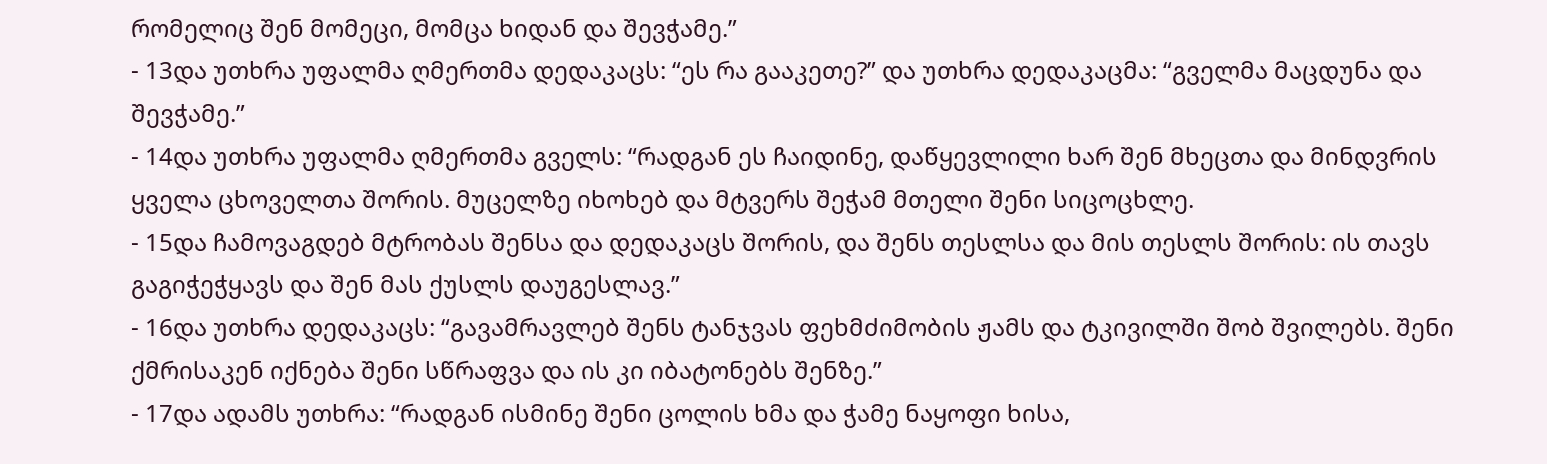რომელიც შენ მომეცი, მომცა ხიდან და შევჭამე.”
- 13და უთხრა უფალმა ღმერთმა დედაკაცს: “ეს რა გააკეთე?” და უთხრა დედაკაცმა: “გველმა მაცდუნა და შევჭამე.”
- 14და უთხრა უფალმა ღმერთმა გველს: “რადგან ეს ჩაიდინე, დაწყევლილი ხარ შენ მხეცთა და მინდვრის ყველა ცხოველთა შორის. მუცელზე იხოხებ და მტვერს შეჭამ მთელი შენი სიცოცხლე.
- 15და ჩამოვაგდებ მტრობას შენსა და დედაკაცს შორის, და შენს თესლსა და მის თესლს შორის: ის თავს გაგიჭეჭყავს და შენ მას ქუსლს დაუგესლავ.”
- 16და უთხრა დედაკაცს: “გავამრავლებ შენს ტანჯვას ფეხმძიმობის ჟამს და ტკივილში შობ შვილებს. შენი ქმრისაკენ იქნება შენი სწრაფვა და ის კი იბატონებს შენზე.”
- 17და ადამს უთხრა: “რადგან ისმინე შენი ცოლის ხმა და ჭამე ნაყოფი ხისა,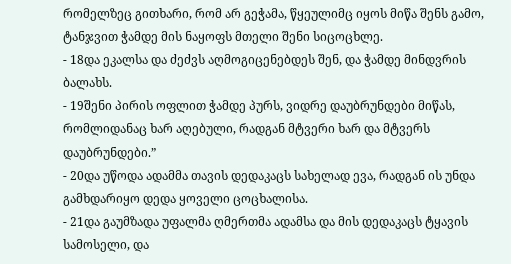რომელზეც გითხარი, რომ არ გეჭამა, წყეულიმც იყოს მიწა შენს გამო, ტანჯვით ჭამდე მის ნაყოფს მთელი შენი სიცოცხლე.
- 18და ეკალსა და ძეძვს აღმოგიცენებდეს შენ, და ჭამდე მინდვრის ბალახს.
- 19შენი პირის ოფლით ჭამდე პურს, ვიდრე დაუბრუნდები მიწას, რომლიდანაც ხარ აღებული, რადგან მტვერი ხარ და მტვერს დაუბრუნდები.”
- 20და უწოდა ადამმა თავის დედაკაცს სახელად ევა, რადგან ის უნდა გამხდარიყო დედა ყოველი ცოცხალისა.
- 21და გაუმზადა უფალმა ღმერთმა ადამსა და მის დედაკაცს ტყავის სამოსელი, და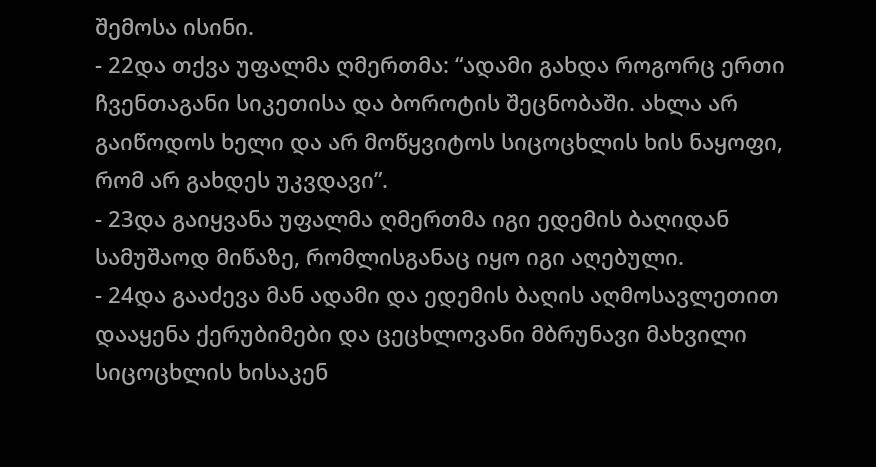შემოსა ისინი.
- 22და თქვა უფალმა ღმერთმა: “ადამი გახდა როგორც ერთი ჩვენთაგანი სიკეთისა და ბოროტის შეცნობაში. ახლა არ გაიწოდოს ხელი და არ მოწყვიტოს სიცოცხლის ხის ნაყოფი, რომ არ გახდეს უკვდავი”.
- 23და გაიყვანა უფალმა ღმერთმა იგი ედემის ბაღიდან სამუშაოდ მიწაზე, რომლისგანაც იყო იგი აღებული.
- 24და გააძევა მან ადამი და ედემის ბაღის აღმოსავლეთით დააყენა ქერუბიმები და ცეცხლოვანი მბრუნავი მახვილი სიცოცხლის ხისაკენ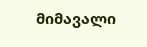მიმავალი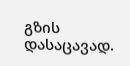გზის დასაცავად.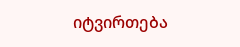იტვირთება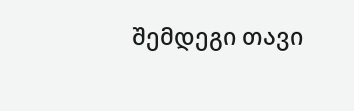შემდეგი თავი